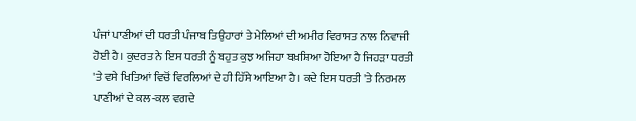ਪੰਜਾਂ ਪਾਣੀਆਂ ਦੀ ਧਰਤੀ ਪੰਜਾਬ ਤਿਉਹਾਰਾਂ ਤੇ ਮੇਲਿਆਂ ਦੀ ਅਮੀਰ ਵਿਰਾਸਤ ਨਾਲ ਨਿਵਾਜੀ ਹੋਈ ਹੈ। ਕੁਦਰਤ ਨੇ ਇਸ ਧਰਤੀ ਨੂੰ ਬਹੁਤ ਕੁਝ ਅਜਿਹਾ ਬਖ਼ਸ਼ਿਆ ਹੋਇਆ ਹੈ ਜਿਹੜਾ ਧਰਤੀ 'ਤੇ ਵਸੇ ਖਿਤਿਆਂ ਵਿਚੋਂ ਵਿਰਲਿਆਂ ਦੇ ਹੀ ਹਿੱਸੇ ਆਇਆ ਹੈ। ਕਦੇ ਇਸ ਧਰਤੀ 'ਤੇ ਨਿਰਮਲ ਪਾਣੀਆਂ ਦੇ ਕਲ-ਕਲ ਵਗਦੇ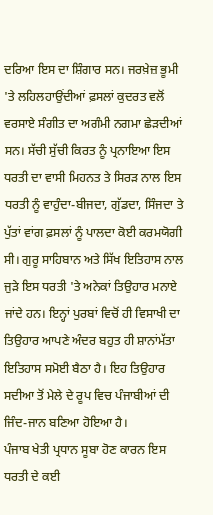ਦਰਿਆ ਇਸ ਦਾ ਸ਼ਿੰਗਾਰ ਸਨ। ਜਰਖ਼ੇਜ਼ ਭੂਮੀ 'ਤੇ ਲਹਿਲਹਾਉਂਦੀਆਂ ਫ਼ਸਲਾਂ ਕੁਦਰਤ ਵਲੋਂ ਵਰਸਾਏ ਸੰਗੀਤ ਦਾ ਅਗੰਮੀ ਨਗਮਾ ਛੇੜਦੀਆਂ ਸਨ। ਸੱਚੀ ਸੁੱਚੀ ਕਿਰਤ ਨੂੰ ਪ੍ਰਨਾਇਆ ਇਸ ਧਰਤੀ ਦਾ ਵਾਸੀ ਮਿਹਨਤ ਤੇ ਸਿਰੜ ਨਾਲ ਇਸ ਧਰਤੀ ਨੂੰ ਵਾਹੁੰਦਾ-ਬੀਜਦਾ, ਗੁੱਡਦਾ, ਸਿੰਜਦਾ ਤੇ ਪੁੱਤਾਂ ਵਾਂਗ ਫ਼ਸਲਾਂ ਨੂੰ ਪਾਲਦਾ ਕੋਈ ਕਰਮਯੋਗੀ ਸੀ। ਗੁਰੂ ਸਾਹਿਬਾਨ ਅਤੇ ਸਿੱਖ ਇਤਿਹਾਸ ਨਾਲ ਜੁੜੇ ਇਸ ਧਰਤੀ 'ਤੇ ਅਨੇਕਾਂ ਤਿਉਹਾਰ ਮਨਾਏ ਜਾਂਦੇ ਹਨ। ਇਨ੍ਹਾਂ ਪੁਰਬਾਂ ਵਿਚੋਂ ਹੀ ਵਿਸਾਖੀ ਦਾ ਤਿਉਹਾਰ ਆਪਣੇ ਅੰਦਰ ਬਹੁਤ ਹੀ ਸ਼ਾਨਾਂਮੱਤਾ ਇਤਿਹਾਸ ਸਮੋਈ ਬੈਠਾ ਹੈ। ਇਹ ਤਿਉਹਾਰ ਸਦੀਆ ਤੋਂ ਮੇਲੇ ਦੇ ਰੂਪ ਵਿਚ ਪੰਜਾਬੀਆਂ ਦੀ ਜਿੰਦ-ਜਾਨ ਬਣਿਆ ਹੋਇਆ ਹੈ।
ਪੰਜਾਬ ਖੇਤੀ ਪ੍ਰਧਾਨ ਸੂਬਾ ਹੋਣ ਕਾਰਨ ਇਸ ਧਰਤੀ ਦੇ ਕਈ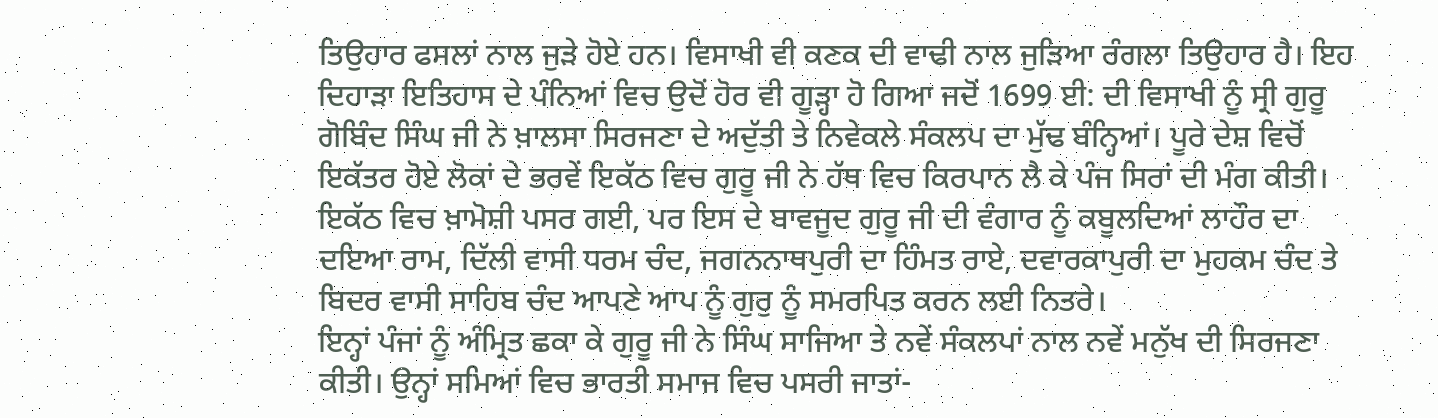ਤਿਉਹਾਰ ਫਸਲਾਂ ਨਾਲ ਜੁੜੇ ਹੋਏ ਹਨ। ਵਿਸਾਖੀ ਵੀ ਕਣਕ ਦੀ ਵਾਢੀ ਨਾਲ ਜੁੜਿਆ ਰੰਗਲਾ ਤਿਉਹਾਰ ਹੈ। ਇਹ ਦਿਹਾੜਾ ਇਤਿਹਾਸ ਦੇ ਪੰਨਿਆਂ ਵਿਚ ਉਦੋਂ ਹੋਰ ਵੀ ਗੂੜ੍ਹਾ ਹੋ ਗਿਆ ਜਦੋਂ 1699 ਈ: ਦੀ ਵਿਸਾਖੀ ਨੂੰ ਸ੍ਰੀ ਗੁਰੂ ਗੋਬਿੰਦ ਸਿੰਘ ਜੀ ਨੇ ਖ਼ਾਲਸਾ ਸਿਰਜਣਾ ਦੇ ਅਦੁੱਤੀ ਤੇ ਨਿਵੇਕਲੇ ਸੰਕਲਪ ਦਾ ਮੁੱਢ ਬੰਨ੍ਹਿਆਂ। ਪੂਰੇ ਦੇਸ਼ ਵਿਚੋਂ ਇਕੱਤਰ ਹੋਏ ਲੋਕਾਂ ਦੇ ਭਰਵੇਂ ਇਕੱਠ ਵਿਚ ਗੁਰੂ ਜੀ ਨੇ ਹੱਥ ਵਿਚ ਕਿਰਪਾਨ ਲੈ ਕੇ ਪੰਜ ਸਿਰਾਂ ਦੀ ਮੰਗ ਕੀਤੀ। ਇਕੱਠ ਵਿਚ ਖ਼ਾਮੋਸ਼ੀ ਪਸਰ ਗਈ, ਪਰ ਇਸ ਦੇ ਬਾਵਜੂਦ ਗੁਰੂ ਜੀ ਦੀ ਵੰਗਾਰ ਨੂੰ ਕਬੂਲਦਿਆਂ ਲਾਹੌਰ ਦਾ ਦਇਆ ਰਾਮ, ਦਿੱਲੀ ਵਾਸੀ ਧਰਮ ਚੰਦ, ਜਗਨਨਾਥਪੁਰੀ ਦਾ ਹਿੰਮਤ ਰਾਏ, ਦਵਾਰਕਾਪੁਰੀ ਦਾ ਮੁਹਕਮ ਚੰਦ ਤੇ ਬਿਦਰ ਵਾਸੀ ਸਾਹਿਬ ਚੰਦ ਆਪਣੇ ਆਪ ਨੂੰ ਗੁਰੁ ਨੂੰ ਸਮਰਪਿਤ ਕਰਨ ਲਈ ਨਿਤਰੇ।
ਇਨ੍ਹਾਂ ਪੰਜਾਂ ਨੂੰ ਅੰਮ੍ਰਿਤ ਛਕਾ ਕੇ ਗੁਰੂ ਜੀ ਨੇ ਸਿੰਘ ਸਾਜਿਆ ਤੇ ਨਵੇਂ ਸੰਕਲਪਾਂ ਨਾਲ ਨਵੇਂ ਮਨੁੱਖ ਦੀ ਸਿਰਜਣਾ ਕੀਤੀ। ਉਨ੍ਹਾਂ ਸਮਿਆਂ ਵਿਚ ਭਾਰਤੀ ਸਮਾਜ ਵਿਚ ਪਸਰੀ ਜਾਤਾਂ-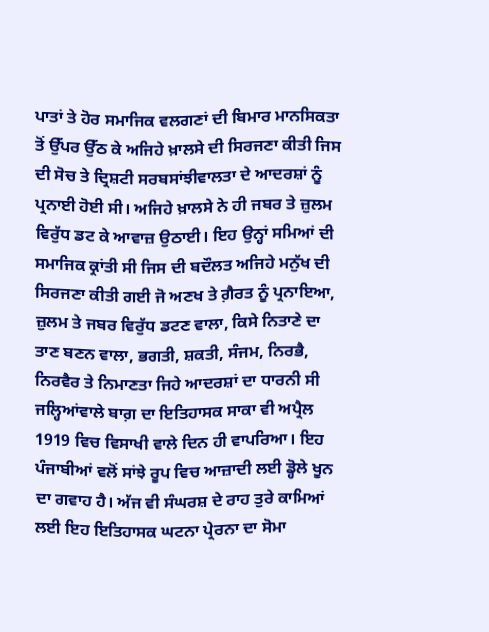ਪਾਤਾਂ ਤੇ ਹੋਰ ਸਮਾਜਿਕ ਵਲਗਣਾਂ ਦੀ ਬਿਮਾਰ ਮਾਨਸਿਕਤਾ ਤੋਂ ਉੱਪਰ ਉੱਠ ਕੇ ਅਜਿਹੇ ਖ਼ਾਲਸੇ ਦੀ ਸਿਰਜਣਾ ਕੀਤੀ ਜਿਸ ਦੀ ਸੋਚ ਤੇ ਦ੍ਰਿਸ਼ਟੀ ਸਰਬਸਾਂਝੀਵਾਲਤਾ ਦੇ ਆਦਰਸ਼ਾਂ ਨੂੰ ਪ੍ਰਨਾਈ ਹੋਈ ਸੀ। ਅਜਿਹੇ ਖ਼ਾਲਸੇ ਨੇ ਹੀ ਜਬਰ ਤੇ ਜ਼ੁਲਮ ਵਿਰੁੱਧ ਡਟ ਕੇ ਆਵਾਜ਼ ਉਠਾਈ। ਇਹ ਉਨ੍ਹਾਂ ਸਮਿਆਂ ਦੀ ਸਮਾਜਿਕ ਕ੍ਰਾਂਤੀ ਸੀ ਜਿਸ ਦੀ ਬਦੌਲਤ ਅਜਿਹੇ ਮਨੁੱਖ ਦੀ ਸਿਰਜਣਾ ਕੀਤੀ ਗਈ ਜੋ ਅਣਖ ਤੇ ਗ਼ੈਰਤ ਨੂੰ ਪ੍ਰਨਾਇਆ, ਜ਼ੁਲਮ ਤੇ ਜਬਰ ਵਿਰੁੱਧ ਡਟਣ ਵਾਲਾ, ਕਿਸੇ ਨਿਤਾਣੇ ਦਾ ਤਾਣ ਬਣਨ ਵਾਲਾ, ਭਗਤੀ, ਸ਼ਕਤੀ, ਸੰਜਮ, ਨਿਰਭੈ, ਨਿਰਵੈਰ ਤੇ ਨਿਮਾਣਤਾ ਜਿਹੇ ਆਦਰਸ਼ਾਂ ਦਾ ਧਾਰਨੀ ਸੀ
ਜਲ੍ਹਿਆਂਵਾਲੇ ਬਾਗ਼ ਦਾ ਇਤਿਹਾਸਕ ਸਾਕਾ ਵੀ ਅਪ੍ਰੈਲ 1919 ਵਿਚ ਵਿਸਾਖੀ ਵਾਲੇ ਦਿਨ ਹੀ ਵਾਪਰਿਆ। ਇਹ ਪੰਜਾਬੀਆਂ ਵਲੋਂ ਸਾਂਝੇ ਰੂਪ ਵਿਚ ਆਜ਼ਾਦੀ ਲਈ ਡ੍ਹੋਲੇ ਖੂਨ ਦਾ ਗਵਾਹ ਹੈ। ਅੱਜ ਵੀ ਸੰਘਰਸ਼ ਦੇ ਰਾਹ ਤੁਰੇ ਕਾਮਿਆਂ ਲਈ ਇਹ ਇਤਿਹਾਸਕ ਘਟਨਾ ਪ੍ਰੇਰਨਾ ਦਾ ਸੋਮਾ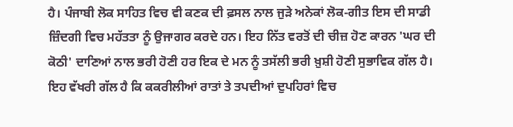ਹੈ। ਪੰਜਾਬੀ ਲੋਕ ਸਾਹਿਤ ਵਿਚ ਵੀ ਕਣਕ ਦੀ ਫ਼ਸਲ ਨਾਲ ਜੁੜੇ ਅਨੇਕਾਂ ਲੋਕ-ਗੀਤ ਇਸ ਦੀ ਸਾਡੀ ਜ਼ਿੰਦਗੀ ਵਿਚ ਮਹੱਤਤਾ ਨੂੰ ਉਜਾਗਰ ਕਰਦੇ ਹਨ। ਇਹ ਨਿੱਤ ਵਰਤੋਂ ਦੀ ਚੀਜ਼ ਹੋਣ ਕਾਰਨ 'ਘਰ ਦੀ ਕੋਠੀ' ਦਾਣਿਆਂ ਨਾਲ ਭਰੀ ਹੋਣੀ ਹਰ ਇਕ ਦੇ ਮਨ ਨੂੰ ਤਸੱਲੀ ਭਰੀ ਖ਼ੁਸ਼ੀ ਹੋਣੀ ਸੁਭਾਵਿਕ ਗੱਲ ਹੈ। ਇਹ ਵੱਖਰੀ ਗੱਲ ਹੈ ਕਿ ਕਕਰੀਲੀਆਂ ਰਾਤਾਂ ਤੇ ਤਪਦੀਆਂ ਦੁਪਹਿਰਾਂ ਵਿਚ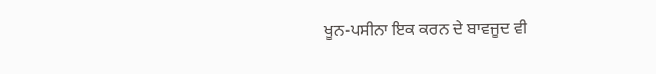ਖੂਨ-ਪਸੀਨਾ ਇਕ ਕਰਨ ਦੇ ਬਾਵਜੂਦ ਵੀ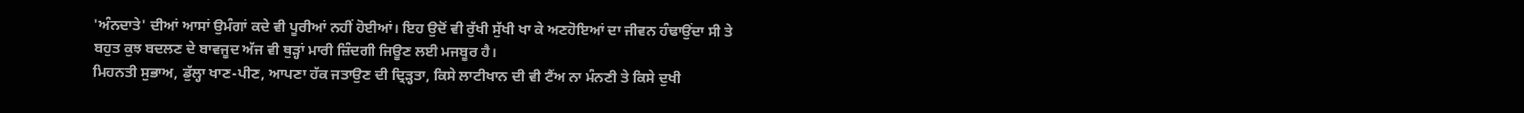'ਅੰਨਦਾਤੇ' ਦੀਆਂ ਆਸਾਂ ਉਮੰਗਾਂ ਕਦੇ ਵੀ ਪੂਰੀਆਂ ਨਹੀਂ ਹੋਈਆਂ। ਇਹ ਉਦੋਂ ਵੀ ਰੁੱਖੀ ਸੁੱਖੀ ਖਾ ਕੇ ਅਣਹੋਇਆਂ ਦਾ ਜੀਵਨ ਹੰਢਾਉਂਦਾ ਸੀ ਤੇ ਬਹੁਤ ਕੁਝ ਬਦਲਣ ਦੇ ਬਾਵਜੂਦ ਅੱਜ ਵੀ ਥੁੜ੍ਹਾਂ ਮਾਰੀ ਜ਼ਿੰਦਗੀ ਜਿਊਣ ਲਈ ਮਜਬੂਰ ਹੈ।
ਮਿਹਨਤੀ ਸੁਭਾਅ, ਡੁੱਲ੍ਹਾ ਖਾਣ-ਪੀਣ, ਆਪਣਾ ਹੱਕ ਜਤਾਉਣ ਦੀ ਦ੍ਰਿੜ੍ਹਤਾ, ਕਿਸੇ ਲਾਟੀਖਾਨ ਦੀ ਵੀ ਟੈਂਅ ਨਾ ਮੰਨਣੀ ਤੇ ਕਿਸੇ ਦੁਖੀ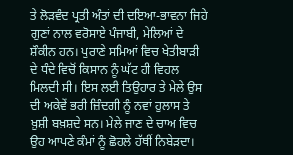ਤੇ ਲੋੜਵੰਦ ਪ੍ਰਤੀ ਅੰਤਾਂ ਦੀ ਦਇਆ-ਭਾਵਨਾ ਜਿਹੇ ਗੁਣਾਂ ਨਾਲ ਵਰੋਸਾਏ ਪੰਜਾਬੀ, ਮੇਲਿਆਂ ਦੇ ਸ਼ੌਕੀਨ ਹਨ। ਪੁਰਾਣੇ ਸਮਿਆਂ ਵਿਚ ਖੇਤੀਬਾੜੀ ਦੇ ਧੰਦੇ ਵਿਚੋਂ ਕਿਸਾਨ ਨੂੰ ਘੱਟ ਹੀ ਵਿਹਲ ਮਿਲਦੀ ਸੀ। ਇਸ ਲਈ ਤਿਉਹਾਰ ਤੇ ਮੇਲੇ ਉਸ ਦੀ ਅਕੇਵੇਂ ਭਰੀ ਜ਼ਿੰਦਗੀ ਨੂੰ ਨਵਾਂ ਹੁਲਾਸ ਤੇ ਖ਼ੁਸ਼ੀ ਬਖ਼ਸ਼ਦੇ ਸਨ। ਮੇਲੇ ਜਾਣ ਦੇ ਚਾਅ ਵਿਚ ਉਹ ਆਪਣੇ ਕੰਮਾਂ ਨੂੰ ਛੋਹਲੇ ਹੱਥੀਂ ਨਿਬੇੜਦਾ।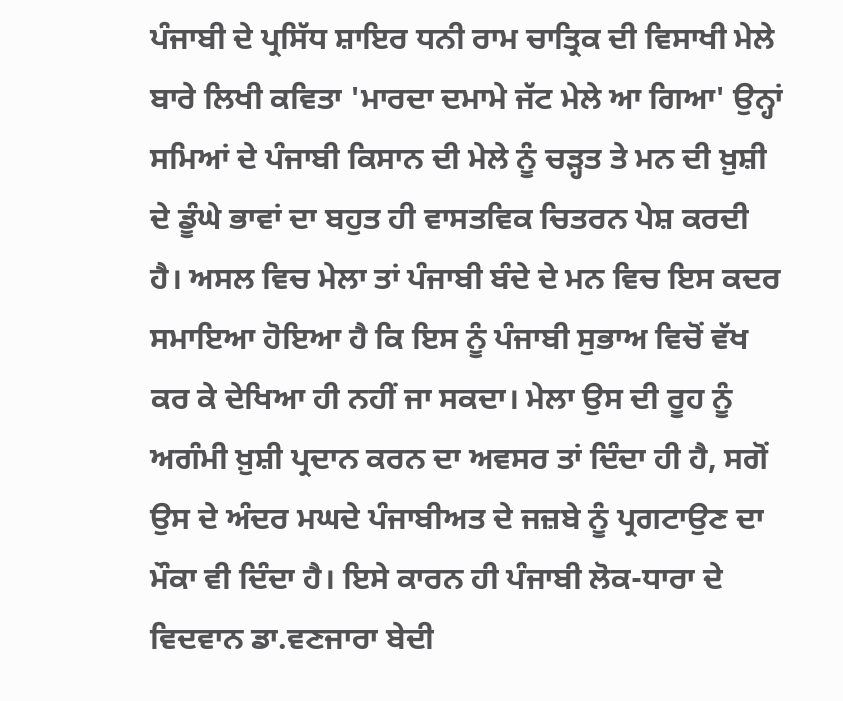ਪੰਜਾਬੀ ਦੇ ਪ੍ਰਸਿੱਧ ਸ਼ਾਇਰ ਧਨੀ ਰਾਮ ਚਾਤ੍ਰਿਕ ਦੀ ਵਿਸਾਖੀ ਮੇਲੇ ਬਾਰੇ ਲਿਖੀ ਕਵਿਤਾ 'ਮਾਰਦਾ ਦਮਾਮੇ ਜੱਟ ਮੇਲੇ ਆ ਗਿਆ' ਉਨ੍ਹਾਂ ਸਮਿਆਂ ਦੇ ਪੰਜਾਬੀ ਕਿਸਾਨ ਦੀ ਮੇਲੇ ਨੂੰ ਚੜ੍ਹਤ ਤੇ ਮਨ ਦੀ ਖ਼ੁਸ਼ੀ ਦੇ ਡੂੰਘੇ ਭਾਵਾਂ ਦਾ ਬਹੁਤ ਹੀ ਵਾਸਤਵਿਕ ਚਿਤਰਨ ਪੇਸ਼ ਕਰਦੀ ਹੈ। ਅਸਲ ਵਿਚ ਮੇਲਾ ਤਾਂ ਪੰਜਾਬੀ ਬੰਦੇ ਦੇ ਮਨ ਵਿਚ ਇਸ ਕਦਰ ਸਮਾਇਆ ਹੋਇਆ ਹੈ ਕਿ ਇਸ ਨੂੰ ਪੰਜਾਬੀ ਸੁਭਾਅ ਵਿਚੋਂ ਵੱਖ ਕਰ ਕੇ ਦੇਖਿਆ ਹੀ ਨਹੀਂ ਜਾ ਸਕਦਾ। ਮੇਲਾ ਉਸ ਦੀ ਰੂਹ ਨੂੰ ਅਗੰਮੀ ਖ਼ੁਸ਼ੀ ਪ੍ਰਦਾਨ ਕਰਨ ਦਾ ਅਵਸਰ ਤਾਂ ਦਿੰਦਾ ਹੀ ਹੈ, ਸਗੋਂ ਉਸ ਦੇ ਅੰਦਰ ਮਘਦੇ ਪੰਜਾਬੀਅਤ ਦੇ ਜਜ਼ਬੇ ਨੂੰ ਪ੍ਰਗਟਾਉਣ ਦਾ ਮੌਕਾ ਵੀ ਦਿੰਦਾ ਹੈ। ਇਸੇ ਕਾਰਨ ਹੀ ਪੰਜਾਬੀ ਲੋਕ-ਧਾਰਾ ਦੇ ਵਿਦਵਾਨ ਡਾ.ਵਣਜਾਰਾ ਬੇਦੀ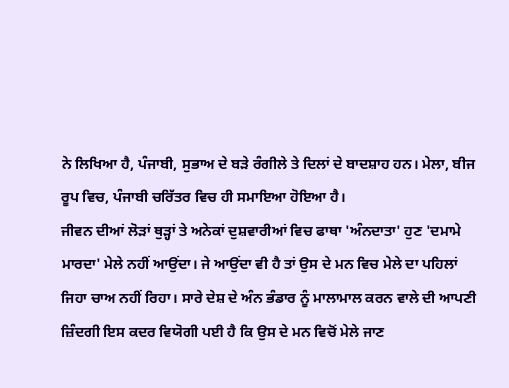ਨੇ ਲਿਖਿਆ ਹੈ, ਪੰਜਾਬੀ, ਸੁਭਾਅ ਦੇ ਬੜੇ ਰੰਗੀਲੇ ਤੇ ਦਿਲਾਂ ਦੇ ਬਾਦਸ਼ਾਹ ਹਨ। ਮੇਲਾ, ਬੀਜ ਰੂਪ ਵਿਚ, ਪੰਜਾਬੀ ਚਰਿੱਤਰ ਵਿਚ ਹੀ ਸਮਾਇਆ ਹੋਇਆ ਹੈ।
ਜੀਵਨ ਦੀਆਂ ਲੋੜਾਂ ਥੁੜ੍ਹਾਂ ਤੇ ਅਨੇਕਾਂ ਦੁਸ਼ਵਾਰੀਆਂ ਵਿਚ ਫਾਥਾ 'ਅੰਨਦਾਤਾ' ਹੁਣ 'ਦਮਾਮੇ ਮਾਰਦਾ' ਮੇਲੇ ਨਹੀਂ ਆਉਂਦਾ। ਜੇ ਆਉਂਦਾ ਵੀ ਹੈ ਤਾਂ ਉਸ ਦੇ ਮਨ ਵਿਚ ਮੇਲੇ ਦਾ ਪਹਿਲਾਂ ਜਿਹਾ ਚਾਅ ਨਹੀਂ ਰਿਹਾ। ਸਾਰੇ ਦੇਸ਼ ਦੇ ਅੰਨ ਭੰਡਾਰ ਨੂੰ ਮਾਲਾਮਾਲ ਕਰਨ ਵਾਲੇ ਦੀ ਆਪਣੀ ਜ਼ਿੰਦਗੀ ਇਸ ਕਦਰ ਵਿਯੋਗੀ ਪਈ ਹੈ ਕਿ ਉਸ ਦੇ ਮਨ ਵਿਚੋਂ ਮੇਲੇ ਜਾਣ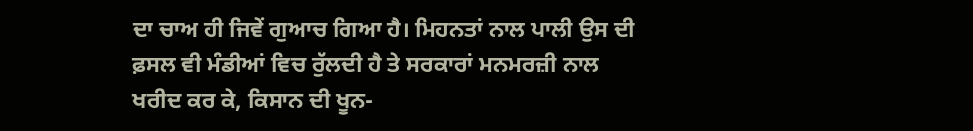ਦਾ ਚਾਅ ਹੀ ਜਿਵੇਂ ਗੁਆਚ ਗਿਆ ਹੈ। ਮਿਹਨਤਾਂ ਨਾਲ ਪਾਲੀ ਉਸ ਦੀ ਫ਼ਸਲ ਵੀ ਮੰਡੀਆਂ ਵਿਚ ਰੁੱਲਦੀ ਹੈ ਤੇ ਸਰਕਾਰਾਂ ਮਨਮਰਜ਼ੀ ਨਾਲ ਖਰੀਦ ਕਰ ਕੇ, ਕਿਸਾਨ ਦੀ ਖੂਨ-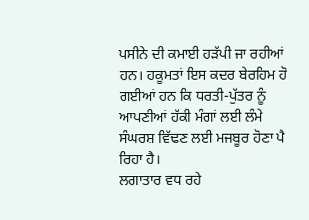ਪਸੀਨੇ ਦੀ ਕਮਾਈ ਹੜੱਪੀ ਜਾ ਰਹੀਆਂ ਹਨ। ਹਕੂਮਤਾਂ ਇਸ ਕਦਰ ਬੇਰਹਿਮ ਹੋ ਗਈਆਂ ਹਨ ਕਿ ਧਰਤੀ-ਪੁੱਤਰ ਨੂੰ ਆਪਣੀਆਂ ਹੱਕੀ ਮੰਗਾਂ ਲਈ ਲੰਮੇ ਸੰਘਰਸ਼ ਵਿੱਢਣ ਲਈ ਮਜਬੂਰ ਹੋਣਾ ਪੈ ਰਿਹਾ ਹੈ।
ਲਗਾਤਾਰ ਵਧ ਰਹੇ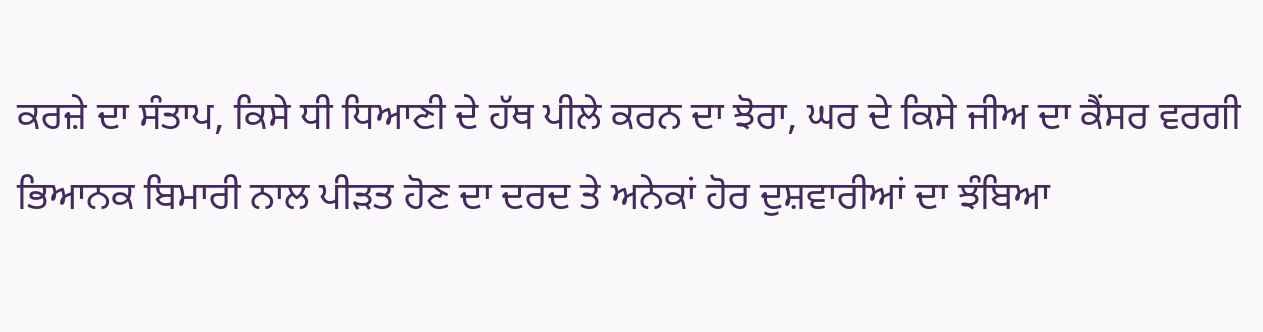ਕਰਜ਼ੇ ਦਾ ਸੰਤਾਪ, ਕਿਸੇ ਧੀ ਧਿਆਣੀ ਦੇ ਹੱਥ ਪੀਲੇ ਕਰਨ ਦਾ ਝੋਰਾ, ਘਰ ਦੇ ਕਿਸੇ ਜੀਅ ਦਾ ਕੈਂਸਰ ਵਰਗੀ ਭਿਆਨਕ ਬਿਮਾਰੀ ਨਾਲ ਪੀੜਤ ਹੋਣ ਦਾ ਦਰਦ ਤੇ ਅਨੇਕਾਂ ਹੋਰ ਦੁਸ਼ਵਾਰੀਆਂ ਦਾ ਝੰਬਿਆ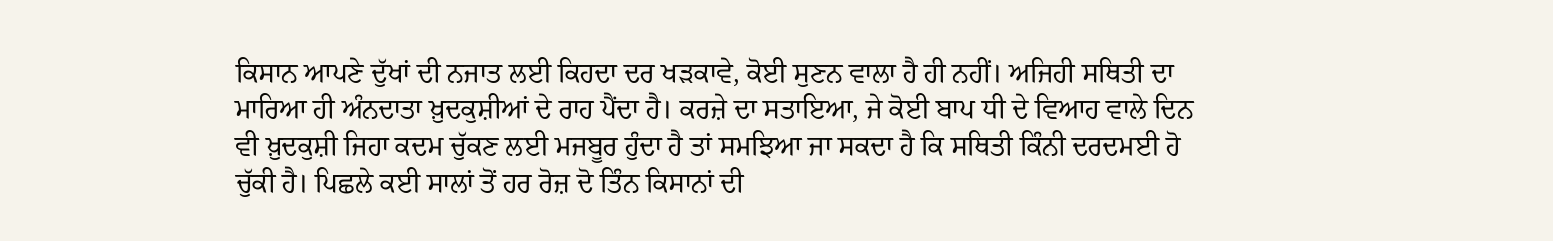ਕਿਸਾਨ ਆਪਣੇ ਦੁੱਖਾਂ ਦੀ ਨਜਾਤ ਲਈ ਕਿਹਦਾ ਦਰ ਖੜਕਾਵੇ, ਕੋਈ ਸੁਣਨ ਵਾਲਾ ਹੈ ਹੀ ਨਹੀਂ। ਅਜਿਹੀ ਸਥਿਤੀ ਦਾ ਮਾਰਿਆ ਹੀ ਅੰਨਦਾਤਾ ਖ਼ੁਦਕੁਸ਼ੀਆਂ ਦੇ ਰਾਹ ਪੈਂਦਾ ਹੈ। ਕਰਜ਼ੇ ਦਾ ਸਤਾਇਆ, ਜੇ ਕੋਈ ਬਾਪ ਧੀ ਦੇ ਵਿਆਹ ਵਾਲੇ ਦਿਨ ਵੀ ਖ਼ੁਦਕੁਸ਼ੀ ਜਿਹਾ ਕਦਮ ਚੁੱਕਣ ਲਈ ਮਜਬੂਰ ਹੁੰਦਾ ਹੈ ਤਾਂ ਸਮਝਿਆ ਜਾ ਸਕਦਾ ਹੈ ਕਿ ਸਥਿਤੀ ਕਿੰਨੀ ਦਰਦਮਈ ਹੋ ਚੁੱਕੀ ਹੈ। ਪਿਛਲੇ ਕਈ ਸਾਲਾਂ ਤੋਂ ਹਰ ਰੋਜ਼ ਦੋ ਤਿੰਨ ਕਿਸਾਨਾਂ ਦੀ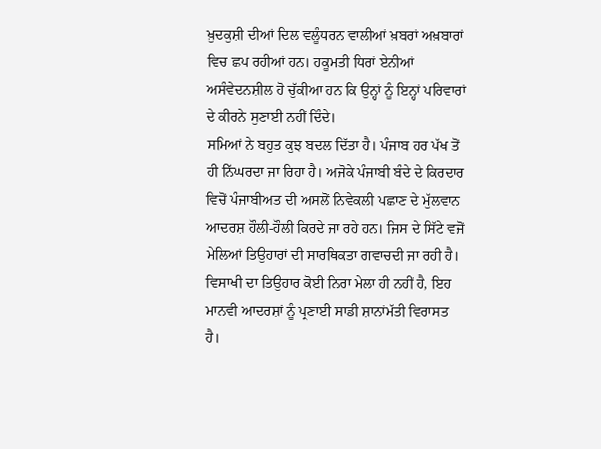ਖ਼ੁਦਕੁਸ਼ੀ ਦੀਆਂ ਦਿਲ ਵਲੂੰਧਰਨ ਵਾਲੀਆਂ ਖ਼ਬਰਾਂ ਅਖ਼ਬਾਰਾਂ ਵਿਚ ਛਪ ਰਹੀਆਂ ਹਨ। ਹਕੂਮਤੀ ਧਿਰਾਂ ਏਨੀਆਂ ਅਸੰਵੇਦਨਸ਼ੀਲ ਹੋ ਚੁੱਕੀਆ ਹਨ ਕਿ ਉਨ੍ਹਾਂ ਨੂੰ ਇਨ੍ਹਾਂ ਪਰਿਵਾਰਾਂ ਦੇ ਕੀਰਨੇ ਸੁਣਾਈ ਨਹੀਂ ਦਿੰਦੇ।
ਸਮਿਆਂ ਨੇ ਬਹੁਤ ਕੁਝ ਬਦਲ ਦਿੱਤਾ ਹੈ। ਪੰਜਾਬ ਹਰ ਪੱਖ ਤੋਂ ਹੀ ਨਿੱਘਰਦਾ ਜਾ ਰਿਹਾ ਹੈ। ਅਜੋਕੇ ਪੰਜਾਬੀ ਬੰਦੇ ਦੇ ਕਿਰਦਾਰ ਵਿਚੋਂ ਪੰਜਾਬੀਅਤ ਦੀ ਅਸਲੋਂ ਨਿਵੇਕਲੀ ਪਛਾਣ ਦੇ ਮੁੱਲਵਾਨ ਆਦਰਸ਼ ਹੌਲੀ-ਹੌਲੀ ਕਿਰਦੇ ਜਾ ਰਹੇ ਹਨ। ਜਿਸ ਦੇ ਸਿੱਟੇ ਵਜੋਂ ਮੇਲਿਆਂ ਤਿਉਹਾਰਾਂ ਦੀ ਸਾਰਥਿਕਤਾ ਗਵਾਚਦੀ ਜਾ ਰਹੀ ਹੈ। ਵਿਸਾਖੀ ਦਾ ਤਿਉਹਾਰ ਕੋਈ ਨਿਰਾ ਮੇਲਾ ਹੀ ਨਹੀਂ ਹੈ, ਇਹ ਮਾਨਵੀ ਆਦਰਸ਼ਾਂ ਨੂੰ ਪ੍ਰਣਾਈ ਸਾਡੀ ਸ਼ਾਨਾਂਮੱਤੀ ਵਿਰਾਸਤ ਹੈ।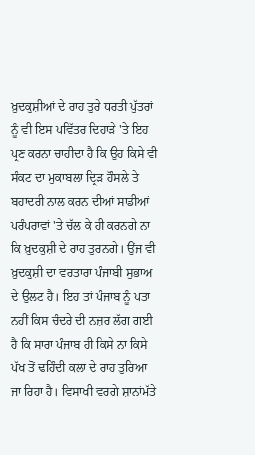ਖ਼ੁਦਕੁਸ਼ੀਆਂ ਦੇ ਰਾਹ ਤੁਰੇ ਧਰਤੀ ਪੁੱਤਰਾਂ ਨੂੰ ਵੀ ਇਸ ਪਵਿੱਤਰ ਦਿਹਾੜੇ 'ਤੇ ਇਹ ਪ੍ਰਣ ਕਰਨਾ ਚਾਹੀਦਾ ਹੈ ਕਿ ਉਹ ਕਿਸੇ ਵੀ ਸੰਕਟ ਦਾ ਮੁਕਾਬਲਾ ਦ੍ਰਿੜ ਹੌਸਲੇ ਤੇ ਬਹਾਦਰੀ ਨਾਲ ਕਰਨ ਦੀਆਂ ਸਾਡੀਆਂ ਪਰੰਪਰਾਵਾਂ 'ਤੇ ਚੱਲ ਕੇ ਹੀ ਕਰਨਗੇ ਨਾ ਕਿ ਖ਼ੁਦਕੁਸ਼ੀ ਦੇ ਰਾਹ ਤੁਰਨਗੇ। ਉਂਜ ਵੀ ਖ਼ੁਦਕੁਸ਼ੀ ਦਾ ਵਰਤਾਰਾ ਪੰਜਾਬੀ ਸੁਭਾਅ ਦੇ ਉਲਟ ਹੈ। ਇਹ ਤਾਂ ਪੰਜਾਬ ਨੂੰ ਪਤਾ ਨਹੀਂ ਕਿਸ ਚੰਦਰੇ ਦੀ ਨਜ਼ਰ ਲੱਗ ਗਈ ਹੈ ਕਿ ਸਾਰਾ ਪੰਜਾਬ ਹੀ ਕਿਸੇ ਨਾ ਕਿਸੇ ਪੱਖ ਤੋਂ ਢਹਿੰਦੀ ਕਲਾ ਦੇ ਰਾਹ ਤੁਰਿਆ ਜਾ ਰਿਹਾ ਹੈ। ਵਿਸਾਖੀ ਵਰਗੇ ਸ਼ਾਨਾਂਮੱਤੇ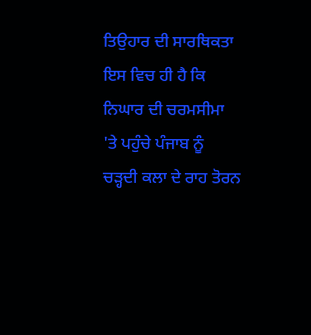ਤਿਉਹਾਰ ਦੀ ਸਾਰਥਿਕਤਾ ਇਸ ਵਿਚ ਹੀ ਹੈ ਕਿ ਨਿਘਾਰ ਦੀ ਚਰਮਸੀਮਾ 'ਤੇ ਪਹੁੰਚੇ ਪੰਜਾਬ ਨੂੰ ਚੜ੍ਹਦੀ ਕਲਾ ਦੇ ਰਾਹ ਤੋਰਨ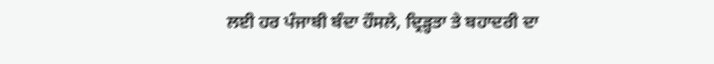ਲਈ ਹਰ ਪੰਜਾਬੀ ਬੰਦਾ ਹੌਸਲੇ, ਦ੍ਰਿੜ੍ਹਤਾ ਤੇ ਬਹਾਦਰੀ ਦਾ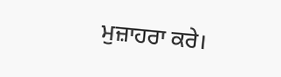ਮੁਜ਼ਾਹਰਾ ਕਰੇ।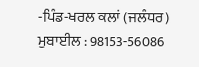-ਪਿੰਡ-ਖਰਲ ਕਲਾਂ (ਜਲੰਧਰ) ਮੁਬਾਈਲ : 98153-56086